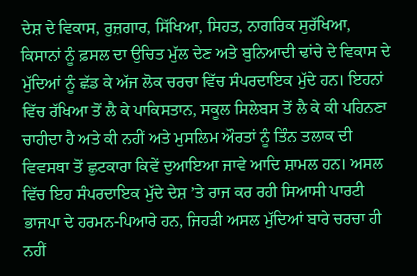ਦੇਸ਼ ਦੇ ਵਿਕਾਸ, ਰੁਜ਼ਗਾਰ, ਸਿੱਖਿਆ, ਸਿਹਤ, ਨਾਗਰਿਕ ਸੁਰੱਖਿਆ, ਕਿਸਾਨਾਂ ਨੂੰ ਫ਼ਸਲ ਦਾ ਉਚਿਤ ਮੁੱਲ ਦੇਣ ਅਤੇ ਬੁਨਿਆਦੀ ਢਾਂਚੇ ਦੇ ਵਿਕਾਸ ਦੇ ਮੁੱਦਿਆਂ ਨੂੰ ਛੱਡ ਕੇ ਅੱਜ ਲੋਕ ਚਰਚਾ ਵਿੱਚ ਸੰਪਰਦਾਇਕ ਮੁੱਦੇ ਹਨ। ਇਹਨਾਂ ਵਿੱਚ ਰੱਖਿਆ ਤੋਂ ਲੈ ਕੇ ਪਾਕਿਸਤਾਨ, ਸਕੂਲ ਸਿਲੇਬਸ ਤੋਂ ਲੈ ਕੇ ਕੀ ਪਹਿਨਣਾ ਚਾਹੀਦਾ ਹੈ ਅਤੇ ਕੀ ਨਹੀਂ ਅਤੇ ਮੁਸਲਿਮ ਔਰਤਾਂ ਨੂੰ ਤਿੰਨ ਤਲਾਕ ਦੀ ਵਿਵਸਥਾ ਤੋਂ ਛੁਟਕਾਰਾ ਕਿਵੇਂ ਦੁਆਇਆ ਜਾਵੇ ਆਦਿ ਸ਼ਾਮਲ ਹਨ। ਅਸਲ ਵਿੱਚ ਇਹ ਸੰਪਰਦਾਇਕ ਮੁੱਦੇ ਦੇਸ਼ ’ਤੇ ਰਾਜ ਕਰ ਰਹੀ ਸਿਆਸੀ ਪਾਰਟੀ ਭਾਜਪਾ ਦੇ ਹਰਮਨ-ਪਿਆਰੇ ਹਨ, ਜਿਹੜੀ ਅਸਲ ਮੁੱਦਿਆਂ ਬਾਰੇ ਚਰਚਾ ਹੀ ਨਹੀਂ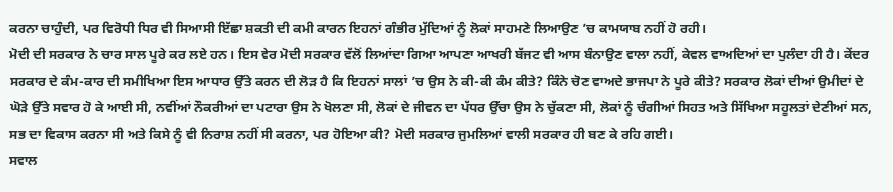ਕਰਨਾ ਚਾਹੁੰਦੀ, ਪਰ ਵਿਰੋਧੀ ਧਿਰ ਵੀ ਸਿਆਸੀ ਇੱਛਾ ਸ਼ਕਤੀ ਦੀ ਕਮੀ ਕਾਰਨ ਇਹਨਾਂ ਗੰਭੀਰ ਮੁੱਦਿਆਂ ਨੂੰ ਲੋਕਾਂ ਸਾਹਮਣੇ ਲਿਆਉਣ ’ਚ ਕਾਮਯਾਬ ਨਹੀਂ ਹੋ ਰਹੀ।
ਮੋਦੀ ਦੀ ਸਰਕਾਰ ਨੇ ਚਾਰ ਸਾਲ ਪੂਰੇ ਕਰ ਲਏ ਹਨ। ਇਸ ਵੇਰ ਮੋਦੀ ਸਰਕਾਰ ਵੱਲੋਂ ਲਿਆਂਦਾ ਗਿਆ ਆਪਣਾ ਆਖਰੀ ਬੱਜਟ ਵੀ ਆਸ ਬੰਨਾਉਣ ਵਾਲਾ ਨਹੀਂ, ਕੇਵਲ ਵਾਅਦਿਆਂ ਦਾ ਪੁਲੰਦਾ ਹੀ ਹੈ। ਕੇਂਦਰ ਸਰਕਾਰ ਦੇ ਕੰਮ-ਕਾਰ ਦੀ ਸਮੀਖਿਆ ਇਸ ਆਧਾਰ ਉੱਤੇ ਕਰਨ ਦੀ ਲੋੜ ਹੈ ਕਿ ਇਹਨਾਂ ਸਾਲਾਂ ’ਚ ਉਸ ਨੇ ਕੀ-ਕੀ ਕੰਮ ਕੀਤੇ? ਕਿੰਨੇ ਚੋਣ ਵਾਅਦੇ ਭਾਜਪਾ ਨੇ ਪੂਰੇ ਕੀਤੇ? ਸਰਕਾਰ ਲੋਕਾਂ ਦੀਆਂ ਉਮੀਦਾਂ ਦੇ ਘੋੜੇ ਉੱਤੇ ਸਵਾਰ ਹੋ ਕੇ ਆਈ ਸੀ, ਨਵੀਂਆਂ ਨੌਕਰੀਆਂ ਦਾ ਪਟਾਰਾ ਉਸ ਨੇ ਖੋਲਣਾ ਸੀ, ਲੋਕਾਂ ਦੇ ਜੀਵਨ ਦਾ ਪੱਧਰ ਉੱਚਾ ਉਸ ਨੇ ਚੁੱਕਣਾ ਸੀ, ਲੋਕਾਂ ਨੂੰ ਚੰਗੀਆਂ ਸਿਹਤ ਅਤੇ ਸਿੱਖਿਆ ਸਹੂਲਤਾਂ ਦੇਣੀਆਂ ਸਨ, ਸਭ ਦਾ ਵਿਕਾਸ ਕਰਨਾ ਸੀ ਅਤੇ ਕਿਸੇ ਨੂੰ ਵੀ ਨਿਰਾਸ਼ ਨਹੀਂ ਸੀ ਕਰਨਾ, ਪਰ ਹੋਇਆ ਕੀ? ਮੋਦੀ ਸਰਕਾਰ ਜੁਮਲਿਆਂ ਵਾਲੀ ਸਰਕਾਰ ਹੀ ਬਣ ਕੇ ਰਹਿ ਗਈ।
ਸਵਾਲ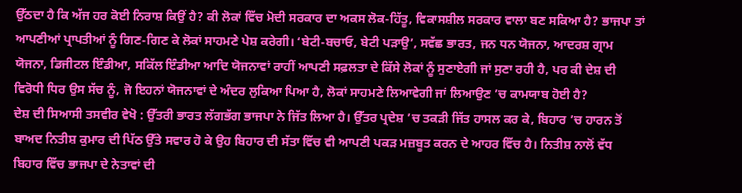ਉੱਠਦਾ ਹੈ ਕਿ ਅੱਜ ਹਰ ਕੋਈ ਨਿਰਾਸ਼ ਕਿਉਂ ਹੈ? ਕੀ ਲੋਕਾਂ ਵਿੱਚ ਮੋਦੀ ਸਰਕਾਰ ਦਾ ਅਕਸ ਲੋਕ-ਹਿੱਤੂ, ਵਿਕਾਸਸ਼ੀਲ ਸਰਕਾਰ ਵਾਲਾ ਬਣ ਸਕਿਆ ਹੈ? ਭਾਜਪਾ ਤਾਂ ਆਪਣੀਆਂ ਪ੍ਰਾਪਤੀਆਂ ਨੂੰ ਗਿਣ-ਗਿਣ ਕੇ ਲੋਕਾਂ ਸਾਹਮਣੇ ਪੇਸ਼ ਕਰੇਗੀ। ‘ਬੇਟੀ-ਬਚਾਓ, ਬੇਟੀ ਪੜਾਉ’, ਸਵੱਛ ਭਾਰਤ, ਜਨ ਧਨ ਯੋਜਨਾ, ਆਦਰਸ਼ ਗ੍ਰਾਮ ਯੋਜਨਾ, ਡਿਜੀਟਲ ਇੰਡੀਆ, ਸਕਿੱਲ ਇੰਡੀਆ ਆਦਿ ਯੋਜਨਾਵਾਂ ਰਾਹੀਂ ਆਪਣੀ ਸਫ਼ਲਤਾ ਦੇ ਕਿੱਸੇ ਲੋਕਾਂ ਨੂੰ ਸੁਣਾਏਗੀ ਜਾਂ ਸੁਣਾ ਰਹੀ ਹੈ, ਪਰ ਕੀ ਦੇਸ਼ ਦੀ ਵਿਰੋਧੀ ਧਿਰ ਉਸ ਸੱਚ ਨੂੰ, ਜੋ ਇਹਨਾਂ ਯੋਜਨਾਵਾਂ ਦੇ ਅੰਦਰ ਲੁਕਿਆ ਪਿਆ ਹੈ, ਲੋਕਾਂ ਸਾਹਮਣੇ ਲਿਆਵੇਗੀ ਜਾਂ ਲਿਆਉਣ ’ਚ ਕਾਮਯਾਬ ਹੋਈ ਹੈ?
ਦੇਸ਼ ਦੀ ਸਿਆਸੀ ਤਸਵੀਰ ਵੇਖੋ : ਉੱਤਰੀ ਭਾਰਤ ਲੱਗਭੱਗ ਭਾਜਪਾ ਨੇ ਜਿੱਤ ਲਿਆ ਹੈ। ਉੱਤਰ ਪ੍ਰਦੇਸ਼ ’ਚ ਤਕੜੀ ਜਿੱਤ ਹਾਸਲ ਕਰ ਕੇ, ਬਿਹਾਰ ’ਚ ਹਾਰਨ ਤੋਂ ਬਾਅਦ ਨਿਤੀਸ਼ ਕੁਮਾਰ ਦੀ ਪਿੱਠ ਉੱਤੇ ਸਵਾਰ ਹੋ ਕੇ ਉਹ ਬਿਹਾਰ ਦੀ ਸੱਤਾ ਵਿੱਚ ਵੀ ਆਪਣੀ ਪਕੜ ਮਜ਼ਬੂਤ ਕਰਨ ਦੇ ਆਹਰ ਵਿੱਚ ਹੈ। ਨਿਤੀਸ਼ ਨਾਲੋਂ ਵੱਧ ਬਿਹਾਰ ਵਿੱਚ ਭਾਜਪਾ ਦੇ ਨੇਤਾਵਾਂ ਦੀ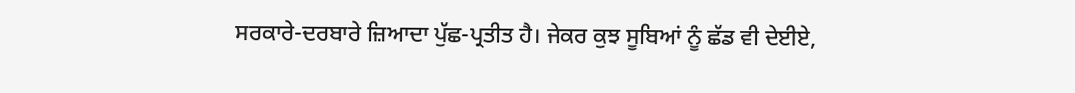ਸਰਕਾਰੇ-ਦਰਬਾਰੇ ਜ਼ਿਆਦਾ ਪੁੱਛ-ਪ੍ਰਤੀਤ ਹੈ। ਜੇਕਰ ਕੁਝ ਸੂਬਿਆਂ ਨੂੰ ਛੱਡ ਵੀ ਦੇਈਏ,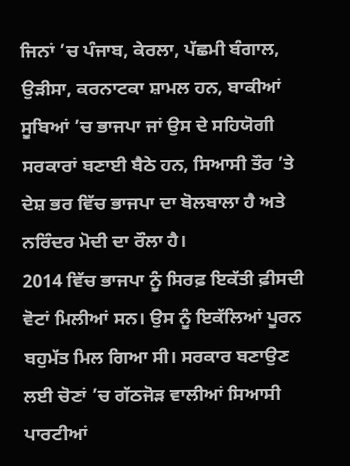ਜਿਨਾਂ ’ਚ ਪੰਜਾਬ, ਕੇਰਲਾ, ਪੱਛਮੀ ਬੰਗਾਲ, ਉੜੀਸਾ, ਕਰਨਾਟਕਾ ਸ਼ਾਮਲ ਹਨ, ਬਾਕੀਆਂ ਸੂਬਿਆਂ ’ਚ ਭਾਜਪਾ ਜਾਂ ਉਸ ਦੇ ਸਹਿਯੋਗੀ ਸਰਕਾਰਾਂ ਬਣਾਈ ਬੈਠੇ ਹਨ, ਸਿਆਸੀ ਤੌਰ ’ਤੇ ਦੇਸ਼ ਭਰ ਵਿੱਚ ਭਾਜਪਾ ਦਾ ਬੋਲਬਾਲਾ ਹੈ ਅਤੇ ਨਰਿੰਦਰ ਮੋਦੀ ਦਾ ਰੌਲਾ ਹੈ।
2014 ਵਿੱਚ ਭਾਜਪਾ ਨੂੰ ਸਿਰਫ਼ ਇਕੱਤੀ ਫ਼ੀਸਦੀ ਵੋਟਾਂ ਮਿਲੀਆਂ ਸਨ। ਉਸ ਨੂੰ ਇਕੱਲਿਆਂ ਪੂਰਨ ਬਹੁਮੱਤ ਮਿਲ ਗਿਆ ਸੀ। ਸਰਕਾਰ ਬਣਾਉਣ ਲਈ ਚੋਣਾਂ ’ਚ ਗੱਠਜੋੜ ਵਾਲੀਆਂ ਸਿਆਸੀ ਪਾਰਟੀਆਂ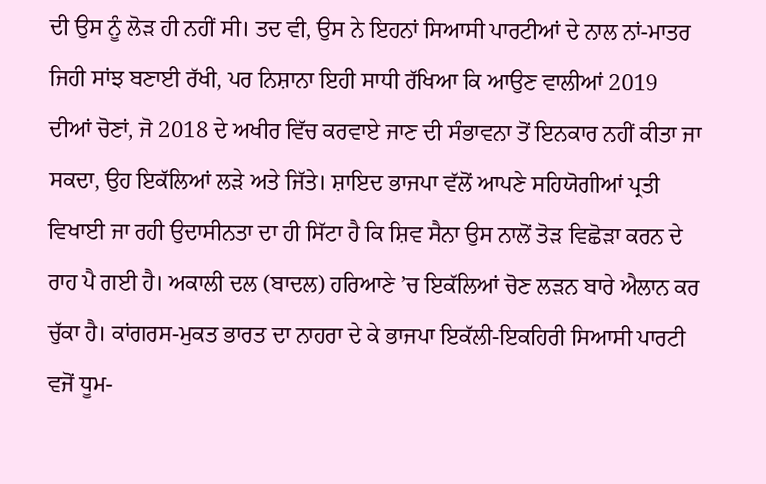ਦੀ ਉਸ ਨੂੰ ਲੋੜ ਹੀ ਨਹੀਂ ਸੀ। ਤਦ ਵੀ, ਉਸ ਨੇ ਇਹਨਾਂ ਸਿਆਸੀ ਪਾਰਟੀਆਂ ਦੇ ਨਾਲ ਨਾਂ-ਮਾਤਰ ਜਿਹੀ ਸਾਂਝ ਬਣਾਈ ਰੱਖੀ, ਪਰ ਨਿਸ਼ਾਨਾ ਇਹੀ ਸਾਧੀ ਰੱਖਿਆ ਕਿ ਆਉਣ ਵਾਲੀਆਂ 2019 ਦੀਆਂ ਚੋਣਾਂ, ਜੋ 2018 ਦੇ ਅਖੀਰ ਵਿੱਚ ਕਰਵਾਏ ਜਾਣ ਦੀ ਸੰਭਾਵਨਾ ਤੋਂ ਇਨਕਾਰ ਨਹੀਂ ਕੀਤਾ ਜਾ ਸਕਦਾ, ਉਹ ਇਕੱਲਿਆਂ ਲੜੇ ਅਤੇ ਜਿੱਤੇ। ਸ਼ਾਇਦ ਭਾਜਪਾ ਵੱਲੋਂ ਆਪਣੇ ਸਹਿਯੋਗੀਆਂ ਪ੍ਰਤੀ ਵਿਖਾਈ ਜਾ ਰਹੀ ਉਦਾਸੀਨਤਾ ਦਾ ਹੀ ਸਿੱਟਾ ਹੈ ਕਿ ਸ਼ਿਵ ਸੈਨਾ ਉਸ ਨਾਲੋਂ ਤੋੜ ਵਿਛੋੜਾ ਕਰਨ ਦੇ ਰਾਹ ਪੈ ਗਈ ਹੈ। ਅਕਾਲੀ ਦਲ (ਬਾਦਲ) ਹਰਿਆਣੇ ’ਚ ਇਕੱਲਿਆਂ ਚੋਣ ਲੜਨ ਬਾਰੇ ਐਲਾਨ ਕਰ ਚੁੱਕਾ ਹੈ। ਕਾਂਗਰਸ-ਮੁਕਤ ਭਾਰਤ ਦਾ ਨਾਹਰਾ ਦੇ ਕੇ ਭਾਜਪਾ ਇਕੱਲੀ-ਇਕਹਿਰੀ ਸਿਆਸੀ ਪਾਰਟੀ ਵਜੋਂ ਧੂਮ-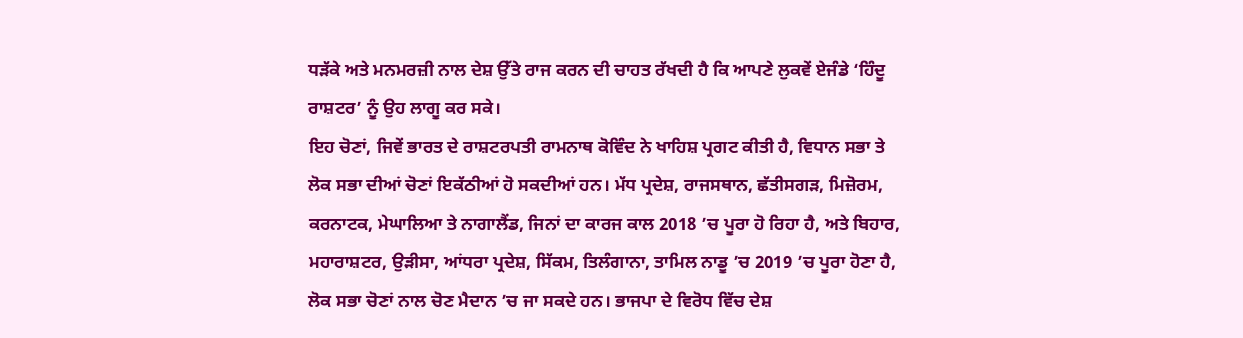ਧੜੱਕੇ ਅਤੇ ਮਨਮਰਜ਼ੀ ਨਾਲ ਦੇਸ਼ ਉੱਤੇ ਰਾਜ ਕਰਨ ਦੀ ਚਾਹਤ ਰੱਖਦੀ ਹੈ ਕਿ ਆਪਣੇ ਲੁਕਵੇਂ ਏਜੰਡੇ ‘ਹਿੰਦੂ ਰਾਸ਼ਟਰ’ ਨੂੰ ਉਹ ਲਾਗੂ ਕਰ ਸਕੇ।
ਇਹ ਚੋਣਾਂ, ਜਿਵੇਂ ਭਾਰਤ ਦੇ ਰਾਸ਼ਟਰਪਤੀ ਰਾਮਨਾਥ ਕੋਵਿੰਦ ਨੇ ਖਾਹਿਸ਼ ਪ੍ਰਗਟ ਕੀਤੀ ਹੈ, ਵਿਧਾਨ ਸਭਾ ਤੇ ਲੋਕ ਸਭਾ ਦੀਆਂ ਚੋਣਾਂ ਇਕੱਠੀਆਂ ਹੋ ਸਕਦੀਆਂ ਹਨ। ਮੱਧ ਪ੍ਰਦੇਸ਼, ਰਾਜਸਥਾਨ, ਛੱਤੀਸਗੜ, ਮਿਜ਼ੋਰਮ, ਕਰਨਾਟਕ, ਮੇਘਾਲਿਆ ਤੇ ਨਾਗਾਲੈਂਡ, ਜਿਨਾਂ ਦਾ ਕਾਰਜ ਕਾਲ 2018 ’ਚ ਪੂਰਾ ਹੋ ਰਿਹਾ ਹੈ, ਅਤੇ ਬਿਹਾਰ, ਮਹਾਰਾਸ਼ਟਰ, ਉੜੀਸਾ, ਆਂਧਰਾ ਪ੍ਰਦੇਸ਼, ਸਿੱਕਮ, ਤਿਲੰਗਾਨਾ, ਤਾਮਿਲ ਨਾਡੂ ’ਚ 2019 ’ਚ ਪੂਰਾ ਹੋਣਾ ਹੈ, ਲੋਕ ਸਭਾ ਚੋਣਾਂ ਨਾਲ ਚੋਣ ਮੈਦਾਨ ’ਚ ਜਾ ਸਕਦੇ ਹਨ। ਭਾਜਪਾ ਦੇ ਵਿਰੋਧ ਵਿੱਚ ਦੇਸ਼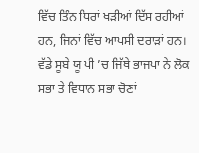ਵਿੱਚ ਤਿੰਨ ਧਿਰਾਂ ਖੜੀਆਂ ਦਿੱਸ ਰਹੀਆਂ ਹਨ, ਜਿਨਾਂ ਵਿੱਚ ਆਪਸੀ ਦਰਾੜਾਂ ਹਨ। ਵੱਡੇ ਸੂਬੇ ਯੂ ਪੀ ’ਚ ਜਿੱਥੇ ਭਾਜਪਾ ਨੇ ਲੋਕ ਸਭਾ ਤੇ ਵਿਧਾਨ ਸਭਾ ਚੋਣਾਂ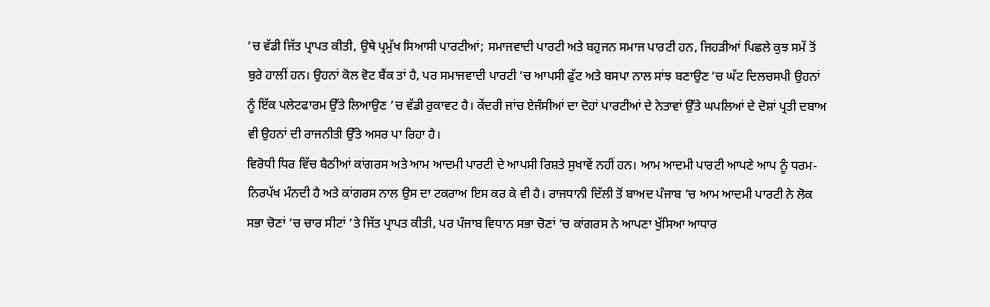’ਚ ਵੱਡੀ ਜਿੱਤ ਪ੍ਰਾਪਤ ਕੀਤੀ, ਉਥੇ ਪ੍ਰਮੁੱਖ ਸਿਆਸੀ ਪਾਰਟੀਆਂ; ਸਮਾਜਵਾਦੀ ਪਾਰਟੀ ਅਤੇ ਬਹੁਜਨ ਸਮਾਜ ਪਾਰਟੀ ਹਨ, ਜਿਹੜੀਆਂ ਪਿਛਲੇ ਕੁਝ ਸਮੇਂ ਤੋਂ ਬੁਰੇ ਹਾਲੀਂ ਹਨ। ਉਹਨਾਂ ਕੋਲ ਵੋਟ ਬੈਂਕ ਤਾਂ ਹੈ, ਪਰ ਸਮਾਜਵਾਦੀ ਪਾਰਟੀ ’ਚ ਆਪਸੀ ਫੁੱਟ ਅਤੇ ਬਸਪਾ ਨਾਲ ਸਾਂਝ ਬਣਾਉਣ ’ਚ ਘੱਟ ਦਿਲਚਸਪੀ ਉਹਨਾਂ ਨੂੰ ਇੱਕ ਪਲੇਟਫਾਰਮ ਉੱਤੇ ਲਿਆਉਣ ’ਚ ਵੱਡੀ ਰੁਕਾਵਟ ਹੈ। ਕੇਂਦਰੀ ਜਾਂਚ ਏਜੰਸੀਆਂ ਦਾ ਦੋਹਾਂ ਪਾਰਟੀਆਂ ਦੇ ਨੇਤਾਵਾਂ ਉੱਤੇ ਘਪਲਿਆਂ ਦੇ ਦੋਸ਼ਾਂ ਪ੍ਰਤੀ ਦਬਾਅ ਵੀ ਉਹਨਾਂ ਦੀ ਰਾਜਨੀਤੀ ਉੱਤੇ ਅਸਰ ਪਾ ਰਿਹਾ ਹੈ।
ਵਿਰੋਧੀ ਧਿਰ ਵਿੱਚ ਬੈਠੀਆਂ ਕਾਂਗਰਸ ਅਤੇ ਆਮ ਆਦਮੀ ਪਾਰਟੀ ਦੇ ਆਪਸੀ ਰਿਸ਼ਤੇ ਸੁਖਾਵੇਂ ਨਹੀਂ ਹਨ। ਆਮ ਆਦਮੀ ਪਾਰਟੀ ਆਪਣੇ ਆਪ ਨੂੰ ਧਰਮ-ਨਿਰਪੱਖ ਮੰਨਦੀ ਹੈ ਅਤੇ ਕਾਂਗਰਸ ਨਾਲ ਉਸ ਦਾ ਟਕਰਾਅ ਇਸ ਕਰ ਕੇ ਵੀ ਹੈ। ਰਾਜਧਾਨੀ ਦਿੱਲੀ ਤੋਂ ਬਾਅਦ ਪੰਜਾਬ ’ਚ ਆਮ ਆਦਮੀ ਪਾਰਟੀ ਨੇ ਲੋਕ ਸਭਾ ਚੋਣਾਂ ’ਚ ਚਾਰ ਸੀਟਾਂ ’ਤੇ ਜਿੱਤ ਪ੍ਰਾਪਤ ਕੀਤੀ, ਪਰ ਪੰਜਾਬ ਵਿਧਾਨ ਸਭਾ ਚੋਣਾਂ ’ਚ ਕਾਂਗਰਸ ਨੇ ਆਪਣਾ ਖੁੱਸਿਆ ਆਧਾਰ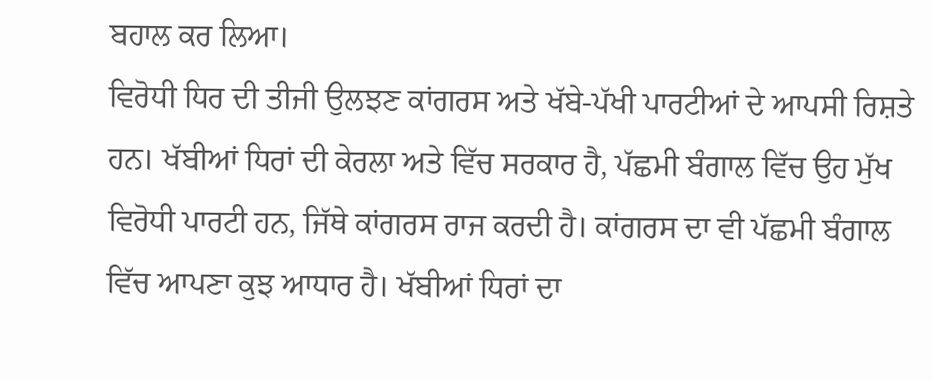ਬਹਾਲ ਕਰ ਲਿਆ।
ਵਿਰੋਧੀ ਧਿਰ ਦੀ ਤੀਜੀ ਉਲਝਣ ਕਾਂਗਰਸ ਅਤੇ ਖੱਬੇ-ਪੱਖੀ ਪਾਰਟੀਆਂ ਦੇ ਆਪਸੀ ਰਿਸ਼ਤੇ ਹਨ। ਖੱਬੀਆਂ ਧਿਰਾਂ ਦੀ ਕੇਰਲਾ ਅਤੇ ਵਿੱਚ ਸਰਕਾਰ ਹੈ, ਪੱਛਮੀ ਬੰਗਾਲ ਵਿੱਚ ਉਹ ਮੁੱਖ ਵਿਰੋਧੀ ਪਾਰਟੀ ਹਨ, ਜਿੱਥੇ ਕਾਂਗਰਸ ਰਾਜ ਕਰਦੀ ਹੈ। ਕਾਂਗਰਸ ਦਾ ਵੀ ਪੱਛਮੀ ਬੰਗਾਲ ਵਿੱਚ ਆਪਣਾ ਕੁਝ ਆਧਾਰ ਹੈ। ਖੱਬੀਆਂ ਧਿਰਾਂ ਦਾ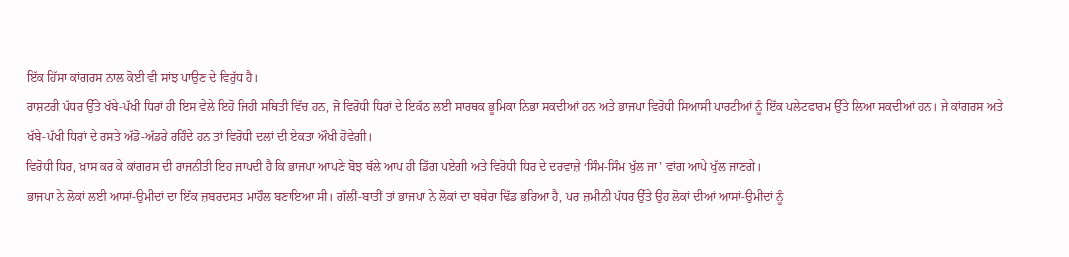ਇੱਕ ਹਿੱਸਾ ਕਾਂਗਰਸ ਨਾਲ ਕੋਈ ਵੀ ਸਾਂਝ ਪਾਉਣ ਦੇ ਵਿਰੁੱਧ ਹੈ।
ਰਾਸ਼ਟਰੀ ਪੱਧਰ ਉੱਤੇ ਖੱਬੇ-ਪੱਖੀ ਧਿਰਾਂ ਹੀ ਇਸ ਵੇਲੇ ਇਹੋ ਜਿਹੀ ਸਥਿਤੀ ਵਿੱਚ ਹਨ, ਜੋ ਵਿਰੋਧੀ ਧਿਰਾਂ ਦੇ ਇਕੱਠ ਲਈ ਸਾਰਥਕ ਭੂਮਿਕਾ ਨਿਭਾ ਸਕਦੀਆਂ ਹਨ ਅਤੇ ਭਾਜਪਾ ਵਿਰੋਧੀ ਸਿਆਸੀ ਪਾਰਟੀਆਂ ਨੂੰ ਇੱਕ ਪਲੇਟਫਾਰਮ ਉੱਤੇ ਲਿਆ ਸਕਦੀਆਂ ਹਨ। ਜੇ ਕਾਂਗਰਸ ਅਤੇ ਖੱਬੇ-ਪੱਖੀ ਧਿਰਾਂ ਦੇ ਰਸਤੇ ਅੱਡੋ-ਅੱਡਰੇ ਰਹਿੰਦੇ ਹਨ ਤਾਂ ਵਿਰੋਧੀ ਦਲਾਂ ਦੀ ਏਕਤਾ ਔਖੀ ਹੋਵੇਗੀ।
ਵਿਰੋਧੀ ਧਿਰ, ਖ਼ਾਸ ਕਰ ਕੇ ਕਾਂਗਰਸ ਦੀ ਰਾਜਨੀਤੀ ਇਹ ਜਾਪਦੀ ਹੈ ਕਿ ਭਾਜਪਾ ਆਪਣੇ ਬੋਝ ਥੱਲੇ ਆਪ ਹੀ ਡਿੱਗ ਪਏਗੀ ਅਤੇ ਵਿਰੋਧੀ ਧਿਰ ਦੇ ਦਰਵਾਜ਼ੇ ‘ਸਿੰਮ-ਸਿੰਮ ਖੁੱਲ ਜਾ’ ਵਾਂਗ ਆਪੇ ਖੁੱਲ ਜਾਣਗੇ।
ਭਾਜਪਾ ਨੇ ਲੋਕਾਂ ਲਈ ਆਸਾਂ-ਉਮੀਦਾਂ ਦਾ ਇੱਕ ਜ਼ਬਰਦਸਤ ਮਾਹੌਲ ਬਣਾਇਆ ਸੀ। ਗੱਲੀਂ-ਬਾਤੀਂ ਤਾਂ ਭਾਜਪਾ ਨੇ ਲੋਕਾਂ ਦਾ ਬਥੇਰਾ ਢਿੱਡ ਭਰਿਆ ਹੈ, ਪਰ ਜ਼ਮੀਨੀ ਪੱਧਰ ਉੱਤੇ ਉਹ ਲੋਕਾਂ ਦੀਆਂ ਆਸਾਂ-ਉਮੀਦਾਂ ਨੂੰ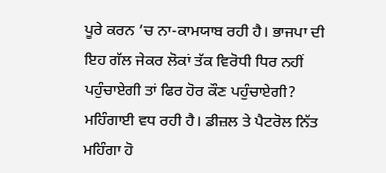ਪੂਰੇ ਕਰਨ ’ਚ ਨਾ-ਕਾਮਯਾਬ ਰਹੀ ਹੈ। ਭਾਜਪਾ ਦੀ ਇਹ ਗੱਲ ਜੇਕਰ ਲੋਕਾਂ ਤੱਕ ਵਿਰੋਧੀ ਧਿਰ ਨਹੀਂ ਪਹੁੰਚਾਏਗੀ ਤਾਂ ਫਿਰ ਹੋਰ ਕੌਣ ਪਹੁੰਚਾਏਗੀ? ਮਹਿੰਗਾਈ ਵਧ ਰਹੀ ਹੈ। ਡੀਜ਼ਲ ਤੇ ਪੈਟਰੋਲ ਨਿੱਤ ਮਹਿੰਗਾ ਹੋ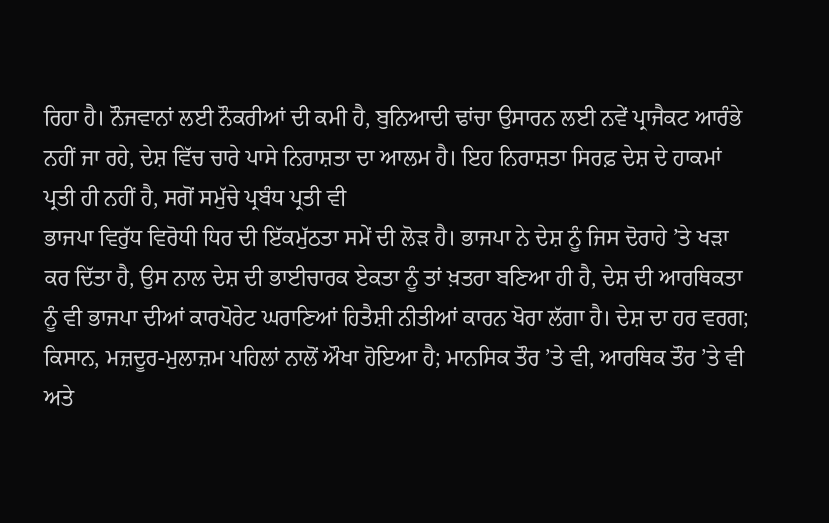ਰਿਹਾ ਹੈ। ਨੌਜਵਾਨਾਂ ਲਈ ਨੌਕਰੀਆਂ ਦੀ ਕਮੀ ਹੈ, ਬੁਨਿਆਦੀ ਢਾਂਚਾ ਉਸਾਰਨ ਲਈ ਨਵੇਂ ਪ੍ਰਾਜੈਕਟ ਆਰੰਭੇ ਨਹੀਂ ਜਾ ਰਹੇ, ਦੇਸ਼ ਵਿੱਚ ਚਾਰੇ ਪਾਸੇ ਨਿਰਾਸ਼ਤਾ ਦਾ ਆਲਮ ਹੈ। ਇਹ ਨਿਰਾਸ਼ਤਾ ਸਿਰਫ਼ ਦੇਸ਼ ਦੇ ਹਾਕਮਾਂ ਪ੍ਰਤੀ ਹੀ ਨਹੀਂ ਹੈ, ਸਗੋਂ ਸਮੁੱਚੇ ਪ੍ਰਬੰਧ ਪ੍ਰਤੀ ਵੀ
ਭਾਜਪਾ ਵਿਰੁੱਧ ਵਿਰੋਧੀ ਧਿਰ ਦੀ ਇੱਕਮੁੱਠਤਾ ਸਮੇਂ ਦੀ ਲੋੜ ਹੈ। ਭਾਜਪਾ ਨੇ ਦੇਸ਼ ਨੂੰ ਜਿਸ ਦੋਰਾਹੇ ’ਤੇ ਖੜਾ ਕਰ ਦਿੱਤਾ ਹੈ, ਉਸ ਨਾਲ ਦੇਸ਼ ਦੀ ਭਾਈਚਾਰਕ ਏਕਤਾ ਨੂੰ ਤਾਂ ਖ਼ਤਰਾ ਬਣਿਆ ਹੀ ਹੈ, ਦੇਸ਼ ਦੀ ਆਰਥਿਕਤਾ ਨੂੰ ਵੀ ਭਾਜਪਾ ਦੀਆਂ ਕਾਰਪੋਰੇਟ ਘਰਾਣਿਆਂ ਹਿਤੈਸ਼ੀ ਨੀਤੀਆਂ ਕਾਰਨ ਖੋਰਾ ਲੱਗਾ ਹੈ। ਦੇਸ਼ ਦਾ ਹਰ ਵਰਗ; ਕਿਸਾਨ, ਮਜ਼ਦੂਰ-ਮੁਲਾਜ਼ਮ ਪਹਿਲਾਂ ਨਾਲੋਂ ਔਖਾ ਹੋਇਆ ਹੈ; ਮਾਨਸਿਕ ਤੌਰ ’ਤੇ ਵੀ, ਆਰਥਿਕ ਤੌਰ ’ਤੇ ਵੀ ਅਤੇ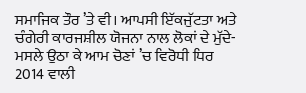ਸਮਾਜਿਕ ਤੌਰ ’ਤੇ ਵੀ। ਆਪਸੀ ਇੱਕਜੁੱਟਤਾ ਅਤੇ ਚੰਗੇਰੀ ਕਾਰਜਸ਼ੀਲ ਯੋਜਨਾ ਨਾਲ ਲੋਕਾਂ ਦੇ ਮੁੱਦੇ-ਮਸਲੇ ਉਠਾ ਕੇ ਆਮ ਚੋਣਾਂ ’ਚ ਵਿਰੋਧੀ ਧਿਰ 2014 ਵਾਲੀ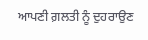ਆਪਣੀ ਗ਼ਲਤੀ ਨੂੰ ਦੁਹਰਾਉਣ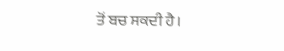ਤੋਂ ਬਚ ਸਕਦੀ ਹੈ।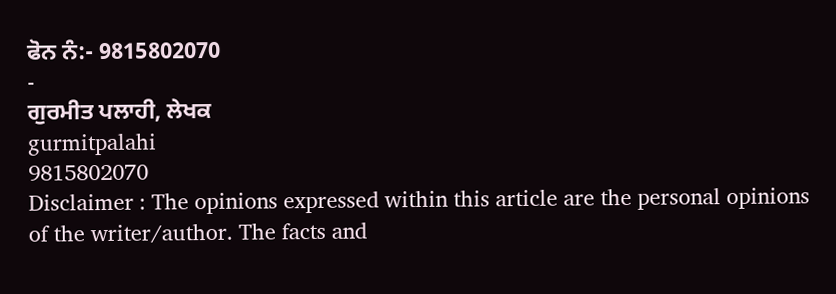ਫੋਨ ਨੰ:- 9815802070
-
ਗੁਰਮੀਤ ਪਲਾਹੀ, ਲੇਖਕ
gurmitpalahi
9815802070
Disclaimer : The opinions expressed within this article are the personal opinions of the writer/author. The facts and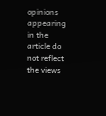opinions appearing in the article do not reflect the views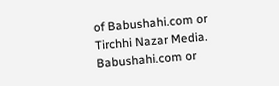of Babushahi.com or Tirchhi Nazar Media. Babushahi.com or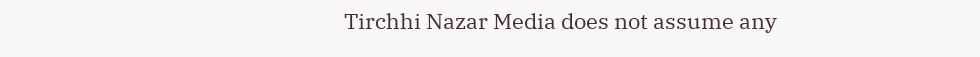Tirchhi Nazar Media does not assume any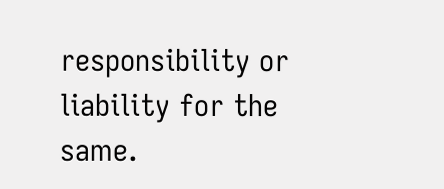responsibility or liability for the same.